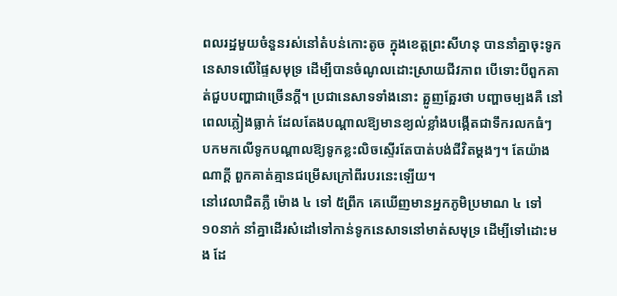ពលរដ្ឋមួយចំនួនរស់នៅតំបន់កោះតូច ក្នុងខេត្តព្រះសីហនុ បាននាំគ្នាចុះទូកនេសាទលើផ្ទៃសមុទ្រ ដើម្បីបានចំណូលដោះស្រាយជីវភាព បើទោះបីពួកគាត់ជួបបញ្ហាជាច្រើនក្ដី។ ប្រជានេសាទទាំងនោះ ត្អូញត្អែរថា បញ្ហាចម្បងគឺ នៅពេលភ្លៀងធ្លាក់ ដែលតែងបណ្ដាលឱ្យមានខ្យល់ខ្លាំងបង្កើតជាទឹករលកធំៗ បកមកលើទូកបណ្ដាលឱ្យទូកខ្លះលិចស្ទើរតែបាត់បង់ជីវិតម្ដងៗ។ តែយ៉ាងណាក្ដី ពួកគាត់គ្មានជម្រើសក្រៅពីរបរនេះឡើយ។
នៅវេលាជិតភ្លឺ ម៉ោង ៤ ទៅ ៥ព្រឹក គេឃើញមានអ្នកភូមិប្រមាណ ៤ ទៅ ១០នាក់ នាំគ្នាដើរសំដៅទៅកាន់ទូកនេសាទនៅមាត់សមុទ្រ ដើម្បីទៅដោះមង ដែ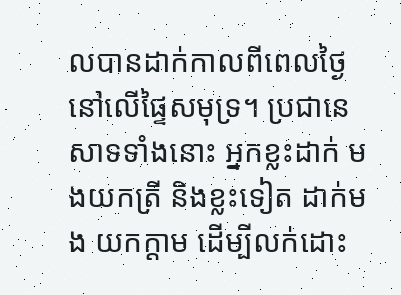លបានដាក់កាលពីពេលថ្ងៃ នៅលើផ្ទៃសមុទ្រ។ ប្រជានេសាទទាំងនោះ អ្នកខ្លះដាក់ មងយកត្រី និងខ្លះទៀត ដាក់មង យកក្ដាម ដើម្បីលក់ដោះ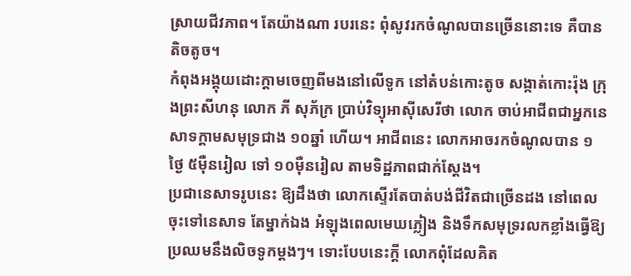ស្រាយជីវភាព។ តែយ៉ាងណា របរនេះ ពុំសូវរកចំណូលបានច្រើននោះទេ គឺបានតិចតូច។
កំពុងអង្គុយដោះក្ដាមចេញពីមងនៅលើទូក នៅតំបន់កោះតូច សង្កាត់កោះរ៉ុង ក្រុងព្រះសីហនុ លោក ភី សុភ័ក្រ ប្រាប់វិទ្យុអាស៊ីសេរីថា លោក ចាប់អាជីពជាអ្នកនេសាទក្ដាមសមុទ្រជាង ១០ឆ្នាំ ហើយ។ អាជីពនេះ លោកអាចរកចំណូលបាន ១ថ្ងៃ ៥ម៉ឺនរៀល ទៅ ១០ម៉ឺនរៀល តាមទិដ្ឋភាពជាក់ស្ដែង។
ប្រជានេសាទរូបនេះ ឱ្យដឹងថា លោកស្ទើរតែបាត់បង់ជីវិតជាច្រើនដង នៅពេលចុះទៅនេសាទ តែម្នាក់ឯង អំឡុងពេលមេឃភ្លៀង និងទឹកសមុទ្ររលកខ្លាំងធ្វើឱ្យប្រឈមនឹងលិចទូកម្ដងៗ។ ទោះបែបនេះក្ដី លោកពុំដែលគិត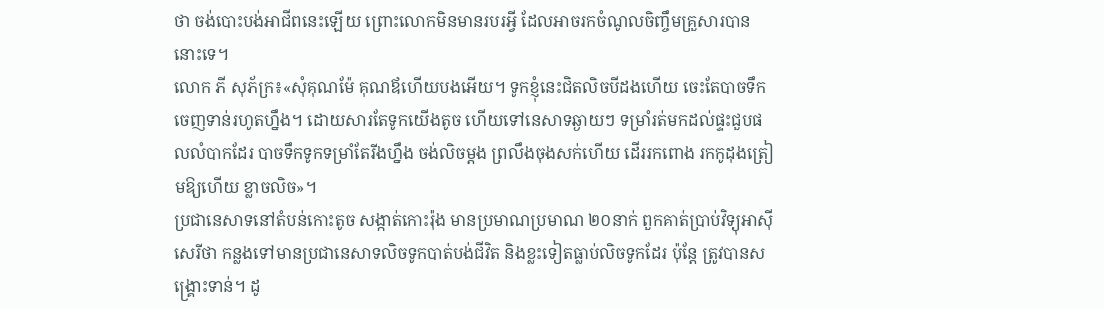ថា ចង់បោះបង់អាជីពនេះឡើយ ព្រោះលោកមិនមានរបរអ្វី ដែលអាចរកចំណូលចិញ្ចឹមគ្រួសារបាននោះទេ។
លោក ភី សុភ័ក្រ៖«សុំគុណម៉ែ គុណឪហើយបងអើយ។ ទូកខ្ញុំនេះជិតលិចបីដងហើយ ចេះតែបាចទឹកចេញទាន់រហូតហ្នឹង។ ដោយសារតែទូកយើងតូច ហើយទៅនេសាទឆ្ងាយៗ ទម្រាំរត់មកដល់ផ្ទះជួបផលលំបាកដែរ បាចទឹកទូកទម្រាំតែរីងហ្នឹង ចង់លិចម្ដង ព្រលឹងចុងសក់ហើយ ដើររកពោង រកកូដុងត្រៀមឱ្យហើយ ខ្លាចលិច»។
ប្រជានេសាទនៅតំបន់កោះតូច សង្កាត់កោះរ៉ុង មានប្រមាណប្រមាណ ២០នាក់ ពួកគាត់ប្រាប់វិទ្យុអាស៊ីសេរីថា កន្លងទៅមានប្រជានេសាទលិចទូកបាត់បង់ជីវិត និងខ្លះទៀតធ្លាប់លិចទូកដែរ ប៉ុន្តែ ត្រូវបានសង្គ្រោះទាន់។ ដូ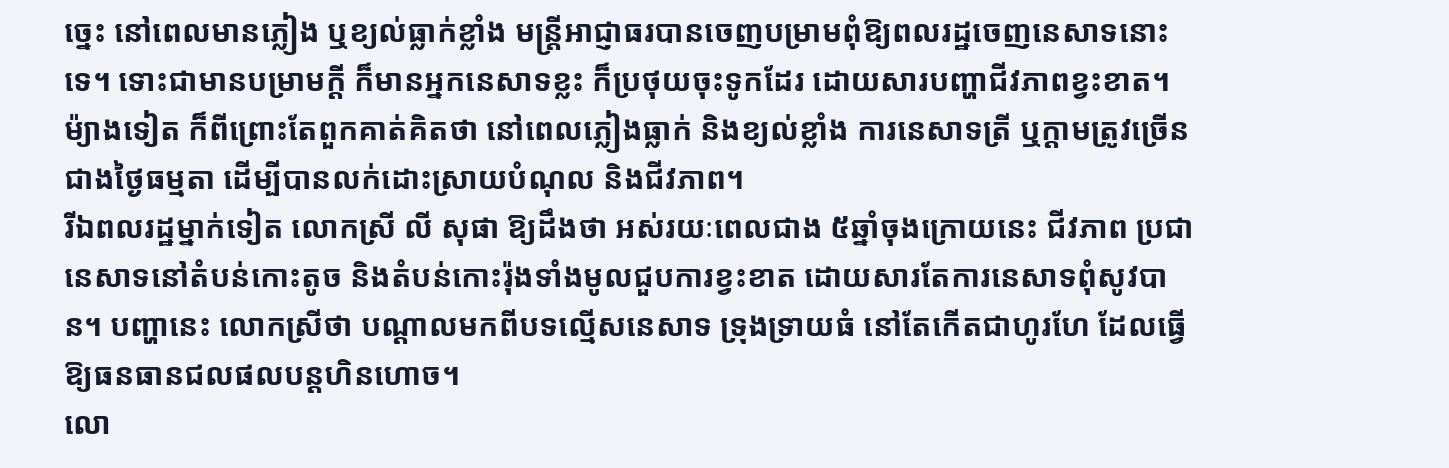ច្នេះ នៅពេលមានភ្លៀង ឬខ្យល់ធ្លាក់ខ្លាំង មន្ត្រីអាជ្ញាធរបានចេញបម្រាមពុំឱ្យពលរដ្ឋចេញនេសាទនោះទេ។ ទោះជាមានបម្រាមក្ដី ក៏មានអ្នកនេសាទខ្លះ ក៏ប្រថុយចុះទូកដែរ ដោយសារបញ្ហាជីវភាពខ្វះខាត។ ម៉្យាងទៀត ក៏ពីព្រោះតែពួកគាត់គិតថា នៅពេលភ្លៀងធ្លាក់ និងខ្យល់ខ្លាំង ការនេសាទត្រី ឬក្ដាមត្រូវច្រើន ជាងថ្ងៃធម្មតា ដើម្បីបានលក់ដោះស្រាយបំណុល និងជីវភាព។
រីឯពលរដ្ឋម្នាក់ទៀត លោកស្រី លី សុផា ឱ្យដឹងថា អស់រយៈពេលជាង ៥ឆ្នាំចុងក្រោយនេះ ជីវភាព ប្រជានេសាទនៅតំបន់កោះតូច និងតំបន់កោះរ៉ុងទាំងមូលជួបការខ្វះខាត ដោយសារតែការនេសាទពុំសូវបាន។ បញ្ហានេះ លោកស្រីថា បណ្ដាលមកពីបទល្មើសនេសាទ ទ្រុងទ្រាយធំ នៅតែកើតជាហូរហែ ដែលធ្វើឱ្យធនធានជលផលបន្តហិនហោច។
លោ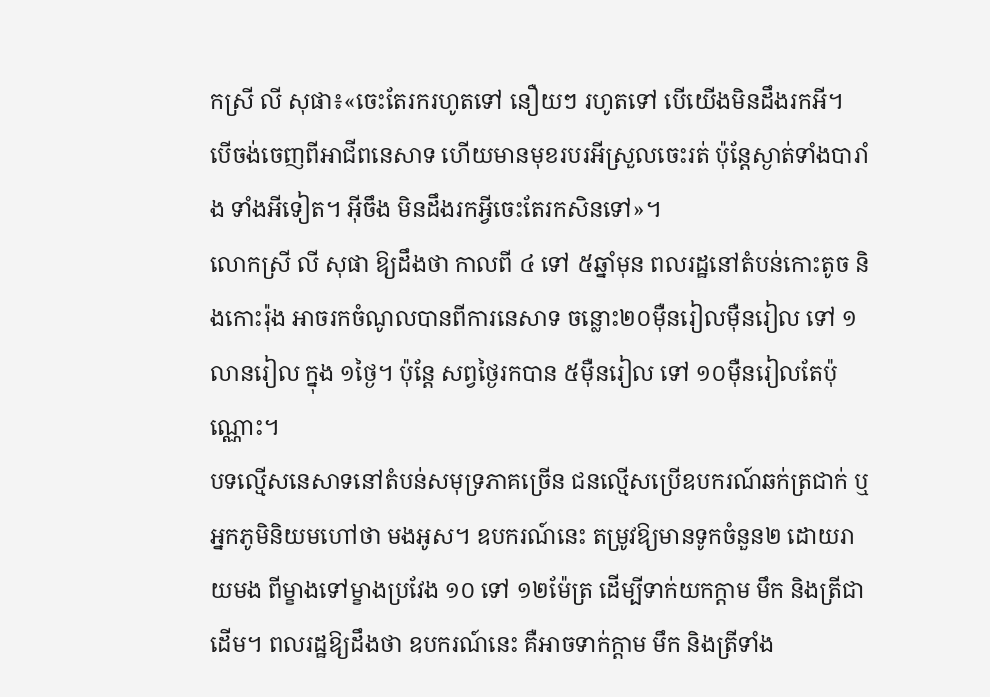កស្រី លី សុផា៖«ចេះតែរករហូតទៅ នឿយៗ រហូតទៅ បើយើងមិនដឹងរកអី។ បើចង់ចេញពីអាជីពនេសាទ ហើយមានមុខរបរអីស្រួលចេះរត់ ប៉ុន្តែស្ងាត់ទាំងបារាំង ទាំងអីទៀត។ អ៊ីចឹង មិនដឹងរកអ្វីចេះតែរកសិនទៅ»។
លោកស្រី លី សុផា ឱ្យដឹងថា កាលពី ៤ ទៅ ៥ឆ្នាំមុន ពលរដ្ឋនៅតំបន់កោះតូច និងកោះរ៉ុង អាចរកចំណូលបានពីការនេសាទ ចន្លោះ២០ម៉ឺនរៀលម៉ឺនរៀល ទៅ ១លានរៀល ក្នុង ១ថ្ងៃ។ ប៉ុន្តែ សព្វថ្ងៃរកបាន ៥ម៉ឺនរៀល ទៅ ១០ម៉ឺនរៀលតែប៉ុណ្ណោះ។
បទល្មើសនេសាទនៅតំបន់សមុទ្រភាគច្រើន ជនល្មើសប្រើឧបករណ៍ឆក់ត្រជាក់ ឬអ្នកភូមិនិយមហៅថា មងអូស។ ឧបករណ៍នេះ តម្រូវឱ្យមានទូកចំនួន២ ដោយរាយមង ពីម្ខាងទៅម្ខាងប្រវែង ១០ ទៅ ១២ម៉ែត្រ ដើម្បីទាក់យកក្ដាម មឹក និងត្រីជាដើម។ ពលរដ្ឋឱ្យដឹងថា ឧបករណ៍នេះ គឺអាចទាក់ក្ដាម មឹក និងត្រីទាំង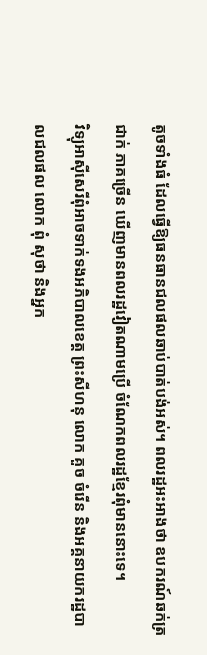តូចទាំងធំ ដែលធ្វើឱ្យធនធានជលផលឆាប់បាត់បង់អស់។ ពលរដ្ឋអះអាងថា ឧបករណ៍ឆក់ត្រជាក់ ភាគច្រើន ឃើញមានពលរដ្ឋវៀតណាមប្រើ ចំណែកពលរដ្ឋខ្មែរពុំមាននោះទេ។
វិទ្យុអាស៊ីសេរីពុំអាចទាក់ទងអភិបាលខេត្ត ព្រះសីហនុ លោក គួច ចំរើន និងអគ្គនាយករដ្ឋបាលជលផល លោក ពុំ សុថា និងអ្នក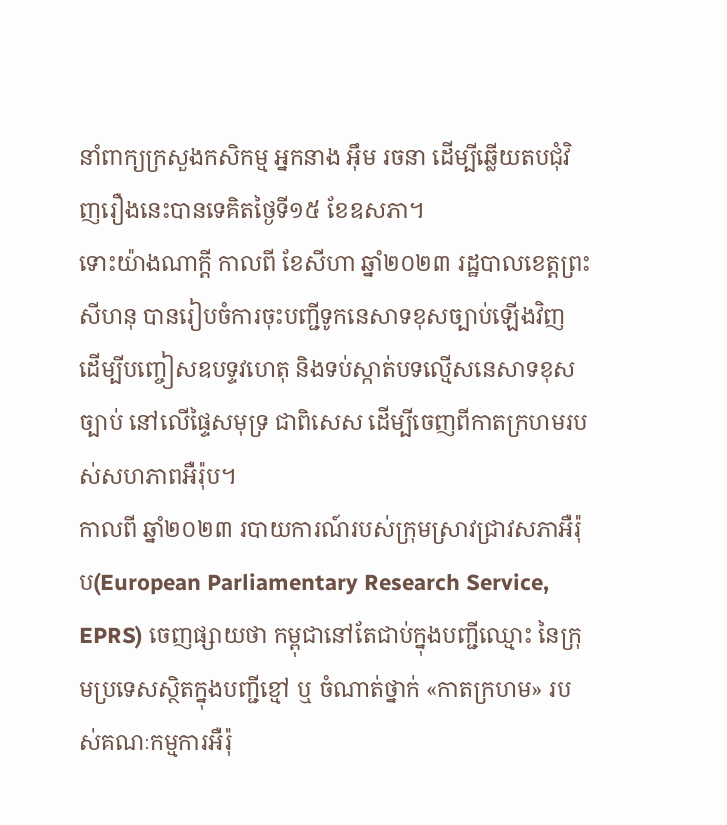នាំពាក្យក្រសួងកសិកម្ម អ្នកនាង អ៊ឹម រចនា ដើម្បីឆ្លើយតបជុំវិញរឿងនេះបានទេគិតថ្ងៃទី១៥ ខែឧសភា។
ទោះយ៉ាងណាក្ដី កាលពី ខែសីហា ឆ្នាំ២០២៣ រដ្ឋបាលខេត្តព្រះសីហនុ បានរៀបចំការចុះបញ្ជីទូកនេសាទខុសច្បាប់ឡើងវិញ ដើម្បីបញ្ចៀសឧបទ្ទវហេតុ និងទប់ស្កាត់បទល្មើសនេសាទខុសច្បាប់ នៅលើផ្ទៃសមុទ្រ ជាពិសេស ដើម្បីចេញពីកាតក្រហមរបស់សហភាពអឺរ៉ុប។
កាលពី ឆ្នាំ២០២៣ របាយការណ៍របស់ក្រុមស្រាវជ្រាវសភាអឺរ៉ុប(European Parliamentary Research Service, EPRS) ចេញផ្សាយថា កម្ពុជានៅតែជាប់ក្នុងបញ្ជីឈ្មោះ នៃក្រុមប្រទេសស្ថិតក្នុងបញ្ជីខ្មៅ ឬ ចំណាត់ថ្នាក់ «កាតក្រហម» របស់គណៈកម្មការអឺរ៉ុ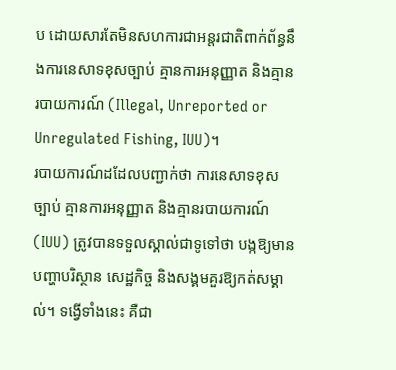ប ដោយសារតែមិនសហការជាអន្តរជាតិពាក់ព័ន្ធនឹងការនេសាទខុសច្បាប់ គ្មានការអនុញ្ញាត និងគ្មានរបាយការណ៍ (Illegal, Unreported or Unregulated Fishing, IUU)។
របាយការណ៍ដដែលបញ្ជាក់ថា ការនេសាទខុសច្បាប់ គ្មានការអនុញ្ញាត និងគ្មានរបាយការណ៍ (IUU) ត្រូវបានទទួលស្គាល់ជាទូទៅថា បង្កឱ្យមានបញ្ហាបរិស្ថាន សេដ្ឋកិច្ច និងសង្គមគួរឱ្យកត់សម្គាល់។ ទង្វើទាំងនេះ គឺជា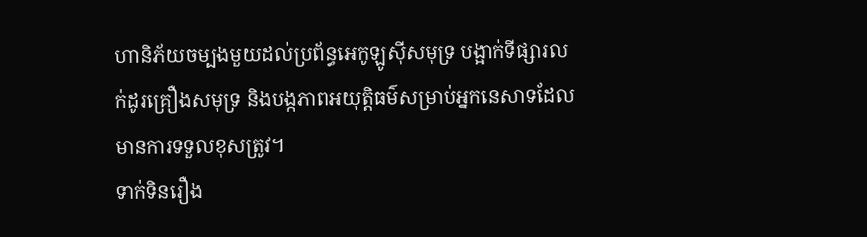ហានិភ័យចម្បងមួយដល់ប្រព័ន្ធអេកូឡូស៊ីសមុទ្រ បង្អាក់ទីផ្សារលក់ដូរគ្រឿងសមុទ្រ និងបង្កភាពអយុត្តិធម៌សម្រាប់អ្នកនេសាទដែលមានការទទួលខុសត្រូវ។
ទាក់ទិនរឿង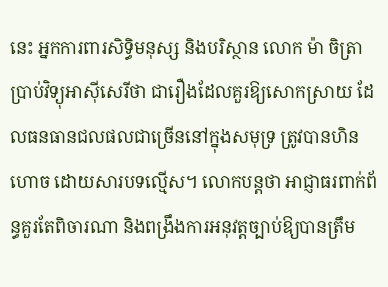នេះ អ្នកការពារសិទ្ធិមនុស្ស និងបរិស្ថាន លោក ម៉ា ចិត្រា ប្រាប់វិទ្យុអាស៊ីសេរីថា ជារឿងដែលគួរឱ្យសោកស្រាយ ដែលធនធានជលផលជាច្រើននៅក្នុងសមុទ្រ ត្រូវបានហិនហោច ដោយសារបទល្មើស។ លោកបន្តថា អាជ្ញាធរពាក់ព័ន្ធគួរតែពិចារណា និងពង្រឹងការអនុវត្តច្បាប់ឱ្យបានត្រឹម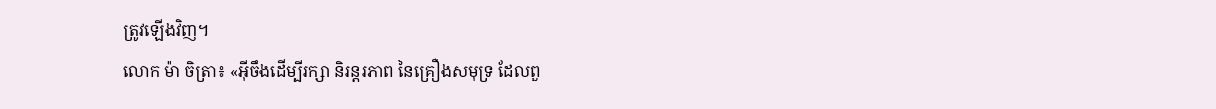ត្រូវឡើងវិញ។
លោក ម៉ា ចិត្រា៖ «អ៊ីចឹងដើម្បីរក្សា និរន្តរភាព នៃគ្រឿងសមុទ្រ ដែលពួ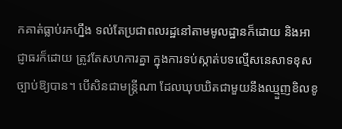កគាត់ធ្លាប់រកហ្នឹង ទល់តែប្រជាពលរដ្ឋនៅតាមមូលដ្ឋានក៏ដោយ និងអាជ្ញាធរក៏ដោយ ត្រូវតែសហការគ្នា ក្នុងការទប់ស្កាត់បទល្មើសនេសាទខុសច្បាប់ឱ្យបាន។ បើសិនជាមន្ត្រីណា ដែលឃុបឃិតជាមួយនឹងឈ្មួញខិលខូ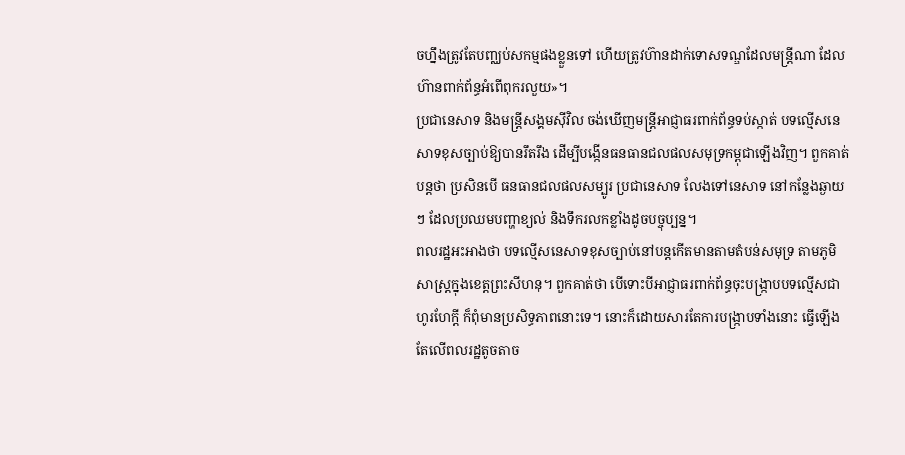ចហ្នឹងត្រូវតែបញ្ឈប់សកម្មផងខ្លួនទៅ ហើយត្រូវហ៊ានដាក់ទោសទណ្ឌដែលមន្ត្រីណា ដែលហ៊ានពាក់ព័ន្ធអំពើពុករលួយ»។
ប្រជានេសាទ និងមន្ត្រីសង្គមស៊ីវិល ចង់ឃើញមន្ត្រីអាជ្ញាធរពាក់ព័ន្ធទប់ស្កាត់ បទល្មើសនេសាទខុសច្បាប់ឱ្យបានរឹតរឹង ដើម្បីបង្កើនធនធានជលផលសមុទ្រកម្ពុជាឡើងវិញ។ ពួកគាត់បន្តថា ប្រសិនបើ ធនធានជលផលសម្បូរ ប្រជានេសាទ លែងទៅនេសាទ នៅកន្លែងឆ្ងាយៗ ដែលប្រឈមបញ្ហាខ្យល់ និងទឹករលកខ្លាំងដូចបច្ចុប្បន្ន។
ពលរដ្ឋអះអាងថា បទល្មើសនេសាទខុសច្បាប់នៅបន្តកើតមានតាមតំបន់សមុទ្រ តាមភូមិសាស្ត្រក្នុងខេត្តព្រះសីហនុ។ ពួកគាត់ថា បើទោះបីអាជ្ញាធរពាក់ព័ន្ធចុះបង្ក្រាបបទល្មើសជាហូរហែក្ដី ក៏ពុំមានប្រសិទ្ធភាពនោះទេ។ នោះក៏ដោយសារតែការបង្ក្រាបទាំងនោះ ធ្វើឡើងតែលើពលរដ្ឋតូចតាច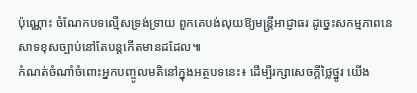ប៉ុណ្ណោះ ចំណែកបទល្មើសទ្រង់ទ្រាយ ពួកគេបង់លុយឱ្យមន្ត្រីអាជ្ញាធរ ដូច្នេះសកម្មភាពនេសាទខុសច្បាប់នៅតែបន្តកើតមានដដែល៕
កំណត់ចំណាំចំពោះអ្នកបញ្ចូលមតិនៅក្នុងអត្ថបទនេះ៖ ដើម្បីរក្សាសេចក្ដីថ្លៃថ្នូរ យើង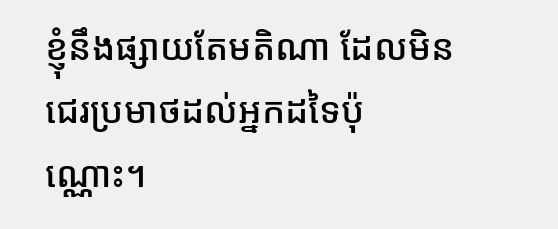ខ្ញុំនឹងផ្សាយតែមតិណា ដែលមិនជេរប្រមាថដល់អ្នកដទៃប៉ុណ្ណោះ។